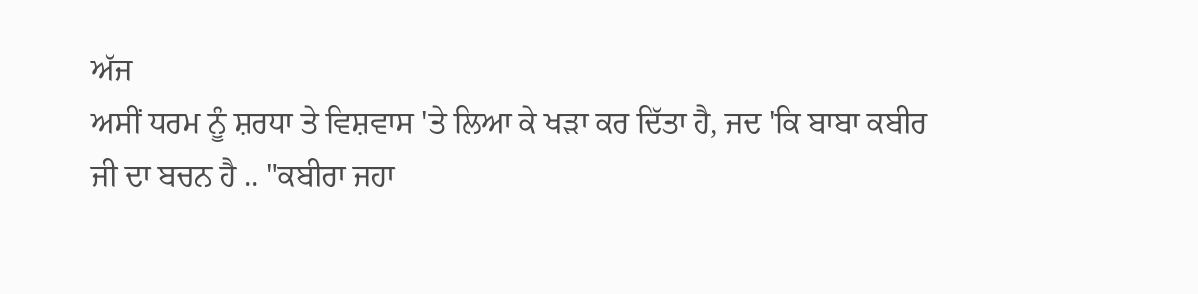ਅੱਜ
ਅਸੀਂ ਧਰਮ ਨੂੰ ਸ਼ਰਧਾ ਤੇ ਵਿਸ਼ਵਾਸ 'ਤੇ ਲਿਆ ਕੇ ਖੜਾ ਕਰ ਦਿੱਤਾ ਹੈ, ਜਦ 'ਕਿ ਬਾਬਾ ਕਬੀਰ
ਜੀ ਦਾ ਬਚਨ ਹੈ .. "ਕਬੀਰਾ ਜਹਾ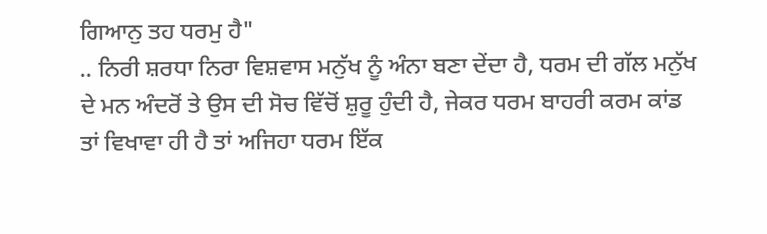ਗਿਆਨੁ ਤਹ ਧਰਮੁ ਹੈ"
.. ਨਿਰੀ ਸ਼ਰਧਾ ਨਿਰਾ ਵਿਸ਼ਵਾਸ ਮਨੁੱਖ ਨੂੰ ਅੰਨਾ ਬਣਾ ਦੇਂਦਾ ਹੈ, ਧਰਮ ਦੀ ਗੱਲ ਮਨੁੱਖ
ਦੇ ਮਨ ਅੰਦਰੋਂ ਤੇ ਉਸ ਦੀ ਸੋਚ ਵਿੱਚੋਂ ਸ਼ੁਰੂ ਹੁੰਦੀ ਹੈ, ਜੇਕਰ ਧਰਮ ਬਾਹਰੀ ਕਰਮ ਕਾਂਡ
ਤਾਂ ਵਿਖਾਵਾ ਹੀ ਹੈ ਤਾਂ ਅਜਿਹਾ ਧਰਮ ਇੱਕ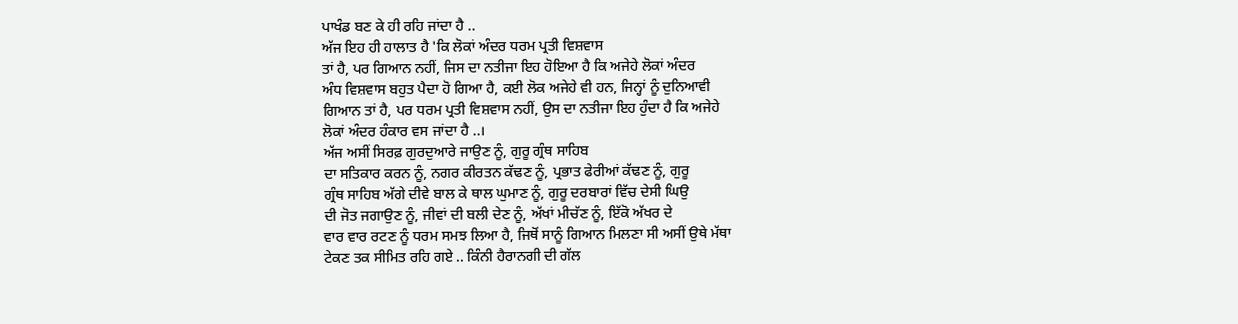ਪਾਖੰਡ ਬਣ ਕੇ ਹੀ ਰਹਿ ਜਾਂਦਾ ਹੈ ..
ਅੱਜ ਇਹ ਹੀ ਹਾਲਾਤ ਹੈ 'ਕਿ ਲੋਕਾਂ ਅੰਦਰ ਧਰਮ ਪ੍ਰਤੀ ਵਿਸ਼ਵਾਸ
ਤਾਂ ਹੈ, ਪਰ ਗਿਆਨ ਨਹੀਂ, ਜਿਸ ਦਾ ਨਤੀਜਾ ਇਹ ਹੋਇਆ ਹੈ ਕਿ ਅਜੇਹੇ ਲੋਕਾਂ ਅੰਦਰ
ਅੰਧ ਵਿਸ਼ਵਾਸ ਬਹੁਤ ਪੈਦਾ ਹੋ ਗਿਆ ਹੈ, ਕਈ ਲੋਕ ਅਜੇਹੇ ਵੀ ਹਨ, ਜਿਨ੍ਹਾਂ ਨੂੰ ਦੁਨਿਆਵੀ
ਗਿਆਨ ਤਾਂ ਹੈ, ਪਰ ਧਰਮ ਪ੍ਰਤੀ ਵਿਸ਼ਵਾਸ ਨਹੀਂ, ਉਸ ਦਾ ਨਤੀਜਾ ਇਹ ਹੁੰਦਾ ਹੈ ਕਿ ਅਜੇਹੇ
ਲੋਕਾਂ ਅੰਦਰ ਹੰਕਾਰ ਵਸ ਜਾਂਦਾ ਹੈ ..।
ਅੱਜ ਅਸੀਂ ਸਿਰਫ਼ ਗੁਰਦੁਆਰੇ ਜਾਉਣ ਨੂੰ, ਗੁਰੂ ਗ੍ਰੰਥ ਸਾਹਿਬ
ਦਾ ਸਤਿਕਾਰ ਕਰਨ ਨੂੰ, ਨਗਰ ਕੀਰਤਨ ਕੱਢਣ ਨੂੰ, ਪ੍ਰਭਾਤ ਫੇਰੀਆਂ ਕੱਢਣ ਨੂੰ, ਗੁਰੂ
ਗ੍ਰੰਥ ਸਾਹਿਬ ਅੱਗੇ ਦੀਵੇ ਬਾਲ ਕੇ ਥਾਲ ਘੁਮਾਣ ਨੂੰ, ਗੁਰੂ ਦਰਬਾਰਾਂ ਵਿੱਚ ਦੇਸੀ ਘਿਉ
ਦੀ ਜੋਤ ਜਗਾਉਣ ਨੂੰ, ਜੀਵਾਂ ਦੀ ਬਲੀ ਦੇਣ ਨੂੰ, ਅੱਖਾਂ ਮੀਚੱਣ ਨੂੰ, ਇੱਕੋ ਅੱਖਰ ਦੇ
ਵਾਰ ਵਾਰ ਰਟਣ ਨੂੰ ਧਰਮ ਸਮਝ ਲਿਆ ਹੈ, ਜਿਥੋਂ ਸਾਨੂੰ ਗਿਆਨ ਮਿਲਣਾ ਸੀ ਅਸੀਂ ਉਥੇ ਮੱਥਾ
ਟੇਕਣ ਤਕ ਸੀਮਿਤ ਰਹਿ ਗਏ .. ਕਿੰਨੀ ਹੈਰਾਨਗੀ ਦੀ ਗੱਲ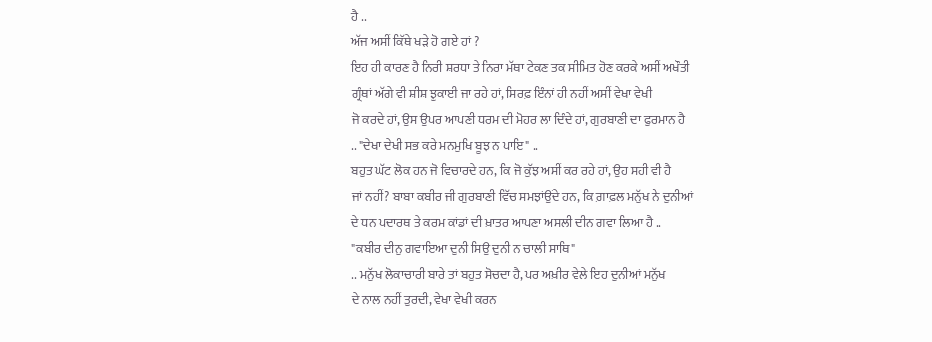ਹੈ ..
ਅੱਜ ਅਸੀਂ ਕਿੱਥੇ ਖੜੇ ਹੋ ਗਏ ਹਾਂ ?
ਇਹ ਹੀ ਕਾਰਣ ਹੈ ਨਿਰੀ ਸ਼ਰਧਾ ਤੇ ਨਿਰਾ ਮੱਥਾ ਟੇਕਣ ਤਕ ਸੀਮਿਤ ਹੋਣ ਕਰਕੇ ਅਸੀਂ ਅਖੌਤੀ
ਗ੍ਰੰਥਾਂ ਅੱਗੇ ਵੀ ਸ਼ੀਸ਼ ਝੁਕਾਈ ਜਾ ਰਹੇ ਹਾਂ, ਸਿਰਫ਼ ਇੰਨਾਂ ਹੀ ਨਹੀਂ ਅਸੀਂ ਵੇਖਾ ਵੇਖੀ
ਜੋ ਕਰਦੇ ਹਾਂ, ਉਸ ਉਪਰ ਆਪਣੀ ਧਰਮ ਦੀ ਮੋਹਰ ਲਾ ਦਿੰਦੇ ਹਾਂ, ਗੁਰਬਾਣੀ ਦਾ ਫੁਰਮਾਨ ਹੈ
.. "ਦੇਖਾ ਦੇਖੀ ਸਭ ਕਰੇ ਮਨਮੁਖਿ ਬੂਝ ਨ ਪਾਇ" ..
ਬਹੁਤ ਘੱਟ ਲੋਕ ਹਨ ਜੋ ਵਿਚਾਰਦੇ ਹਨ, ਕਿ ਜੋ ਕੁੱਝ ਅਸੀਂ ਕਰ ਰਹੇ ਹਾਂ, ਉਹ ਸਹੀ ਵੀ ਹੈ
ਜਾਂ ਨਹੀਂ? ਬਾਬਾ ਕਬੀਰ ਜੀ ਗੁਰਬਾਣੀ ਵਿੱਚ ਸਮਝਾਂਉਂਦੇ ਹਨ, ਕਿ ਗ਼ਾਫ਼ਲ ਮਨੁੱਖ ਨੇ ਦੁਨੀਆਂ
ਦੇ ਧਨ ਪਦਾਰਥ ਤੇ ਕਰਮ ਕਾਂਡਾਂ ਦੀ ਖ਼ਾਤਰ ਆਪਣਾ ਅਸਲੀ ਦੀਨ ਗਵਾ ਲਿਆ ਹੈ ..
"ਕਬੀਰ ਦੀਨੁ ਗਵਾਇਆ ਦੁਨੀ ਸਿਉ ਦੁਨੀ ਨ ਚਾਲੀ ਸਾਥਿ"
.. ਮਨੁੱਖ ਲੋਕਾਚਾਰੀ ਬਾਰੇ ਤਾਂ ਬਹੁਤ ਸੋਚਦਾ ਹੈ, ਪਰ ਅਖ਼ੀਰ ਵੇਲੇ ਇਹ ਦੁਨੀਆਂ ਮਨੁੱਖ
ਦੇ ਨਾਲ ਨਹੀਂ ਤੁਰਦੀ, ਵੇਖਾ ਵੇਖੀ ਕਰਨ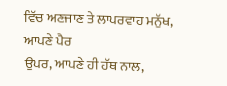ਵਿੱਚ ਅਣਜਾਣ ਤੇ ਲਾਪਰਵਾਹ ਮਨੁੱਖ, ਆਪਣੇ ਪੈਰ
ਉਪਰ, ਆਪਣੇ ਹੀ ਹੱਥ ਨਾਲ,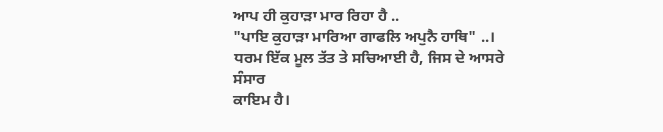ਆਪ ਹੀ ਕੁਹਾੜਾ ਮਾਰ ਰਿਹਾ ਹੈ ..
"ਪਾਇ ਕੁਹਾੜਾ ਮਾਰਿਆ ਗਾਫਲਿ ਅਪੁਨੈ ਹਾਥਿ" ..।
ਧਰਮ ਇੱਕ ਮੂਲ ਤੱਤ ਤੇ ਸਚਿਆਈ ਹੈ, ਜਿਸ ਦੇ ਆਸਰੇ ਸੰਸਾਰ
ਕਾਇਮ ਹੈ।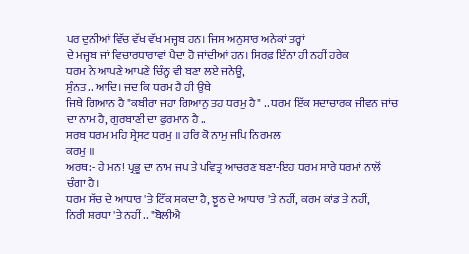ਪਰ ਦੁਨੀਆਂ ਵਿੱਚ ਵੱਖ ਵੱਖ ਮਜ੍ਹਬ ਹਨ। ਜਿਸ ਅਨੁਸਾਰ ਅਨੇਕਾਂ ਤਰ੍ਹਾਂ
ਦੇ ਮਜ੍ਹਬ ਜਾਂ ਵਿਚਾਰਧਾਰਾਵਾਂ ਪੈਦਾ ਹੋ ਜਾਂਦੀਆਂ ਹਨ। ਸਿਰਫ਼ ਇੰਨਾ ਹੀ ਨਹੀਂ ਹਰੇਕ
ਧਰਮ ਨੇ ਆਪਣੇ ਆਪਣੇ ਚਿੰਨ੍ਹ ਵੀ ਬਣਾ ਲਏ ਜਨੇਊ,
ਸੁੰਨਤ .. ਆਦਿ। ਜਦ ਕਿ ਧਰਮ ਹੈ ਹੀ ਉਥੇ
ਜਿਥੇ ਗਿਆਨ ਹੈ "ਕਬੀਰਾ ਜਹਾ ਗਿਆਨੁ ਤਹ ਧਰਮੁ ਹੈ" .. ਧਰਮ ਇੱਕ ਸਦਾਚਾਰਕ ਜੀਵਨ ਜਾਂਚ
ਦਾ ਨਾਮ ਹੈ, ਗੁਰਬਾਣੀ ਦਾ ਫੁਰਮਾਨ ਹੈ ..
ਸਰਬ ਧਰਮ ਮਹਿ ਸ੍ਰੇਸਟ ਧਰਮੁ ॥ ਹਰਿ ਕੋ ਨਾਮੁ ਜਪਿ ਨਿਰਮਲ
ਕਰਮੁ ॥
ਅਰਥ:- ਹੇ ਮਨ! ਪ੍ਰਭੂ ਦਾ ਨਾਮ ਜਪ ਤੇ ਪਵਿਤ੍ਰ ਆਚਰਣ ਬਣਾ-ਇਹ ਧਰਮ ਸਾਰੇ ਧਰਮਾਂ ਨਾਲੋਂ
ਚੰਗਾ ਹੈ।
ਧਰਮ ਸੱਚ ਦੇ ਆਧਾਰ 'ਤੇ ਟਿੱਕ ਸਕਦਾ ਹੈ, ਝੂਠ ਦੇ ਆਧਾਰ 'ਤੇ ਨਹੀਂ, ਕਰਮ ਕਾਂਡ ਤੇ ਨਹੀਂ,
ਨਿਰੀ ਸ਼ਰਧਾ 'ਤੇ ਨਹੀਂ .. "ਬੋਲੀਐ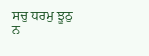ਸਚੁ ਧਰਮੁ ਝੂਠੁ ਨ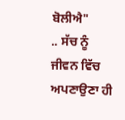ਬੋਲੀਐ"
.. ਸੱਚ ਨੂੰ ਜੀਵਨ ਵਿੱਚ ਅਪਣਾਉਣਾ ਹੀ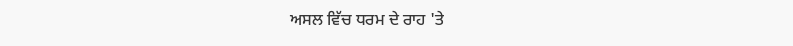ਅਸਲ ਵਿੱਚ ਧਰਮ ਦੇ ਰਾਹ 'ਤੇ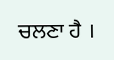ਚਲਣਾ ਹੈ ।